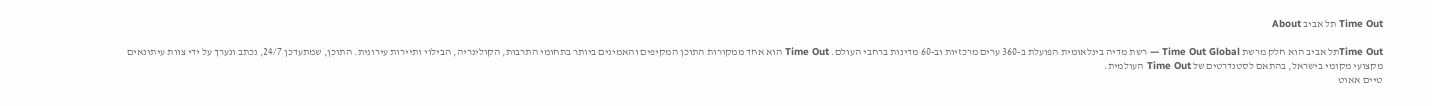Time Out תל אביב About

Time Outתל אביב הוא חלק מרשת Time Out Global — רשת מדיה בינלאומית הפועלת ב-360 ערים מרכזיות וב-60 מדינות ברחבי העולם. Time Out הוא אחד ממקורות התוכן המקיפים והאמינים ביותר בתחומי התרבות, הקולינריה, הבילוי ותיירות עירונית. התוכן, שמתעדכן 24/7, נכתב ונערך על ידי צוות עיתונאים מקצועי מקומי בישראל, בהתאם לסטנדרטים של Time Out העולמית.
טיים אאוט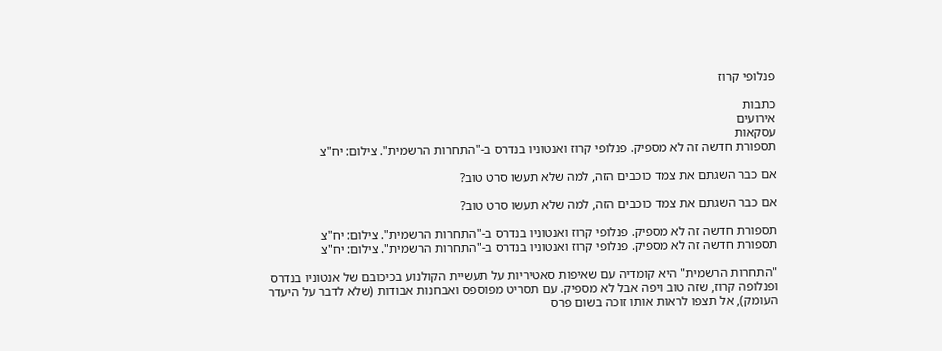פנלופי קרוז

כתבות
אירועים
עסקאות
תספורת חדשה זה לא מספיק. פנלופי קרוז ואנטוניו בנדרס ב-"התחרות הרשמית". צילום: יח"צ

אם כבר השגתם את צמד כוכבים הזה, למה שלא תעשו סרט טוב?

אם כבר השגתם את צמד כוכבים הזה, למה שלא תעשו סרט טוב?

תספורת חדשה זה לא מספיק. פנלופי קרוז ואנטוניו בנדרס ב-"התחרות הרשמית". צילום: יח"צ
תספורת חדשה זה לא מספיק. פנלופי קרוז ואנטוניו בנדרס ב-"התחרות הרשמית". צילום: יח"צ

"התחרות הרשמית" היא קומדיה עם שאיפות סאטיריות על תעשיית הקולנוע בכיכובם של אנטוניו בנדרס ופנלופה קרוז, שזה טוב ויפה אבל לא מספיק. עם תסריט מפוספס ואבחנות אבודות (שלא לדבר על היעדר העומק), אל תצפו לראות אותו זוכה בשום פרס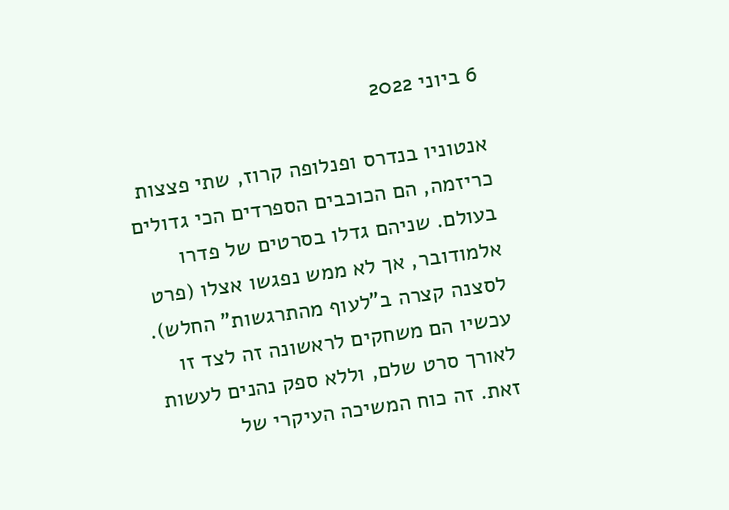6 ביוני 2022

אנטוניו בנדרס ופנלופה קרוז, שתי פצצות כריזמה, הם הכוכבים הספרדים הכי גדולים בעולם. שניהם גדלו בסרטים של פדרו אלמודובר, אך לא ממש נפגשו אצלו (פרט לסצנה קצרה ב"לעוף מהתרגשות" החלש). עכשיו הם משחקים לראשונה זה לצד זו לאורך סרט שלם, וללא ספק נהנים לעשות זאת. זה כוח המשיכה העיקרי של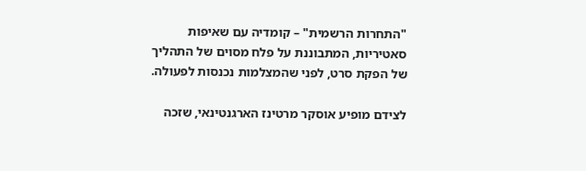"התחרות הרשמית" – קומדיה עם שאיפות סאטיריות, המתבוננת על פלח מסוים של התהליך של הפקת סרט, לפני שהמצלמות נכנסות לפעולה.

לצידם מופיע אוסקר מרטינז הארגנטינאי, שזכה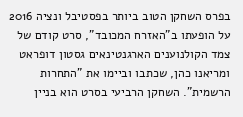בפרס השחקן הטוב ביותר בפסטיבל ונציה 2016 על הופעתו ב"האזרח המכובד", סרט קודם של צמד הקולנוענים הארגנטינאים גסטון דופראט ומריאנו כהן, שכתבו וביימו את "התחרות הרשמית". השחקן הרביעי בסרט הוא בניין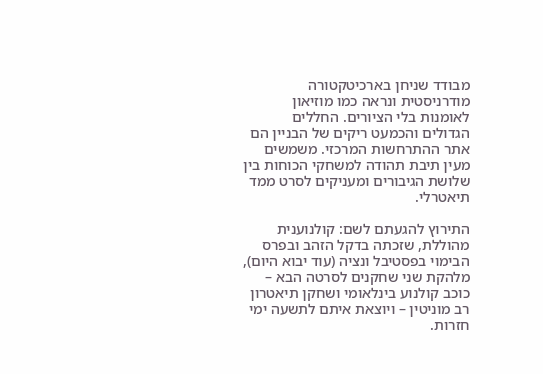מבודד שניחן בארכיטקטורה מודרניסטית ונראה כמו מוזיאון לאומנות בלי הציורים. החללים הגדולים והכמעט ריקים של הבניין הם אתר ההתרחשות המרכזי. משמשים מעין תיבת תהודה למשחקי הכוחות בין שלושת הגיבורים ומעניקים לסרט ממד תיאטרלי.

התירוץ להגעתם לשם: קולנוענית מהוללת, שזכתה בדקל הזהב ובפרס הבימוי בפסטיבל ונציה (עוד יבוא היום), מלהקת שני שחקנים לסרטה הבא – כוכב קולנוע בינלאומי ושחקן תיאטרון רב מוניטין – ויוצאת איתם לתשעה ימי חזרות.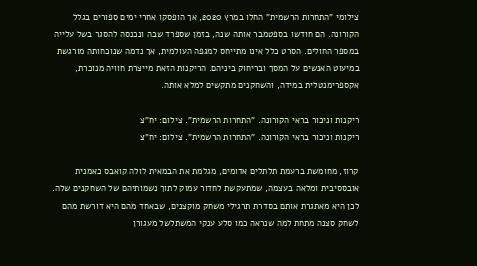צילומי "התחרות הרשמית" החלו במרץ 2020, אך הופסקו אחרי ימים ספורים בגלל הקורונה. הם חודשו בספטמבר אותה שנה, בזמן שספרד שבה ונכנסה להסגר בשל עלייה במספר החולים. הסרט כלל אינו מתייחס למגפה העולמית, אך נדמה שנוכחותה מורגשת במיעוט האנשים על המסך ובריחוק ביניהם. הריקנות הזאת מייצרת חוויה מנוכרת, אקספרימנטלית במידה, והשחקנים מתקשים למלא אותה.

ריקנות וניכור בראי הקורונה. "התחרות הרשמית". צילום: יח"צ
ריקנות וניכור בראי הקורונה. "התחרות הרשמית". צילום: יח"צ

קרוז, מחומשת ברעמת תלתלים אדומים, מגלמת את הבמאית לולה קואבס כאמנית אובססיבית ומלאה בעצמה, שמתעקשת לחדור עמוק לתוך נשמותיהם של השחקנים שלה. לכן היא מאתגרת אותם בסדרת תרגילי משחק מוקצנים, שבאחד מהם היא דורשת מהם לשחק סצנה מתחת למה שנראה כמו סלע ענקי המשתלשל מעגורן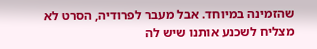שהזמינה במיוחד. אבל מעבר לפרודיה, הסרט לא מצליח לשכנע אותנו שיש לה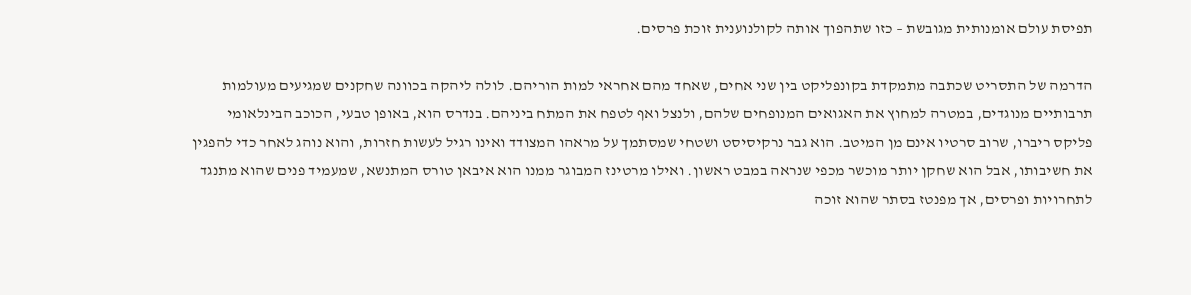תפיסת עולם אומנותית מגובשת – כזו שתהפוך אותה לקולנוענית זוכת פרסים.

הדרמה של התסריט שכתבה מתמקדת בקונפליקט בין שני אחים, שאחד מהם אחראי למות הוריהם. לולה ליהקה בכוונה שחקנים שמגיעים מעולמות תרבותיים מנוגדים, במטרה למחוץ את האגואים המנופחים שלהם, ולנצל ואף לטפח את המתח ביניהם. בנדרס הוא, באופן טבעי, הכוכב הבינלאומי פליקס ריברו, שרוב סרטיו אינם מן המיטב. הוא גבר נרקיסיסט ושטחי שמסתמך על מראהו המצודד ואינו רגיל לעשות חזרות, והוא נוהג לאחר כדי להפגין את חשיבותו, אבל הוא שחקן יותר מוכשר מכפי שנראה במבט ראשון. ואילו מרטינז המבוגר ממנו הוא איבאן טורס המתנשא, שמעמיד פנים שהוא מתנגד לתחרויות ופרסים, אך מפנטז בסתר שהוא זוכה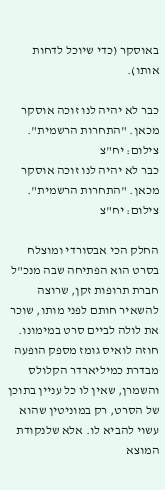באוסקר (כדי שיוכל לדחות אותו).

כבר לא יהיה לנו זוכה אוסקר מכאן. "התחרות הרשמית". צילום: יח"צ
כבר לא יהיה לנו זוכה אוסקר מכאן. "התחרות הרשמית". צילום: יח"צ

החלק הכי אבסורדי ומוצלח בסרט הוא הפתיחה שבה מנכ"ל חברת תרופות זקן, שרוצה להשאיר חותם לפני מותו, שוכר את לולה לביים סרט במימונו. חוזה לואיס גומז מספק הופעה מבדרת כמיליארדר הקלולס והשמרן, שאין לו כל עניין בתוכן של הסרט, רק במוניטין שהוא עשוי להביא לו. אלא שלנקודת המוצא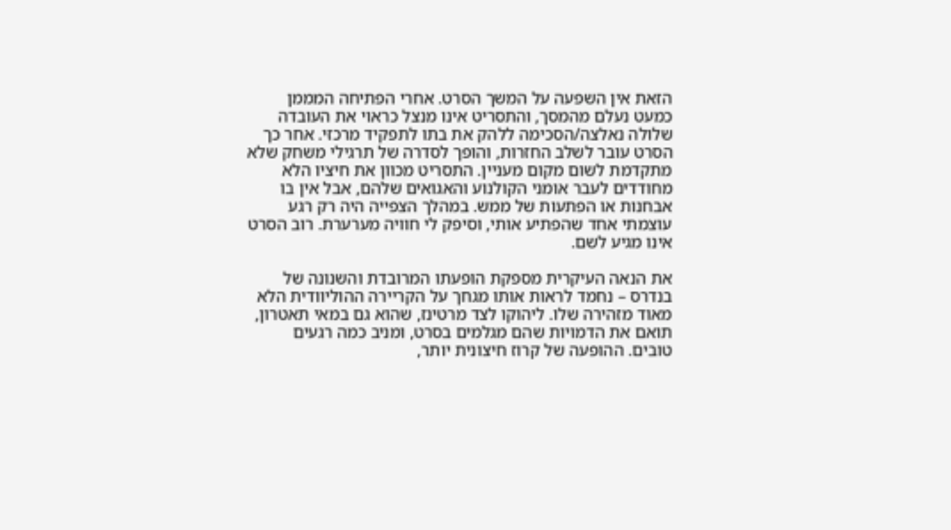הזאת אין השפעה על המשך הסרט. אחרי הפתיחה המממן כמעט נעלם מהמסך, והתסריט אינו מנצל כראוי את העובדה שלולה נאלצה/הסכימה ללהק את בתו לתפקיד מרכזי. אחר כך הסרט עובר לשלב החזרות, והופך לסדרה של תרגילי משחק שלא מתקדמת לשום מקום מעניין. התסריט מכוון את חיציו הלא מחודדים לעבר אומני הקולנוע והאגואים שלהם, אבל אין בו אבחנות או הפתעות של ממש. במהלך הצפייה היה רק רגע עוצמתי אחד שהפתיע אותי, וסיפק לי חוויה מערערת. רוב הסרט אינו מגיע לשם.

את הנאה העיקרית מספקת הופעתו המרובדת והשנונה של בנדרס – נחמד לראות אותו מגחך על הקריירה ההוליוודית הלא מאוד מזהירה שלו. ליהוקו לצד מרטינז, שהוא גם במאי תאטרון, תואם את הדמויות שהם מגלמים בסרט, ומניב כמה רגעים טובים. ההופעה של קרוז חיצונית יותר,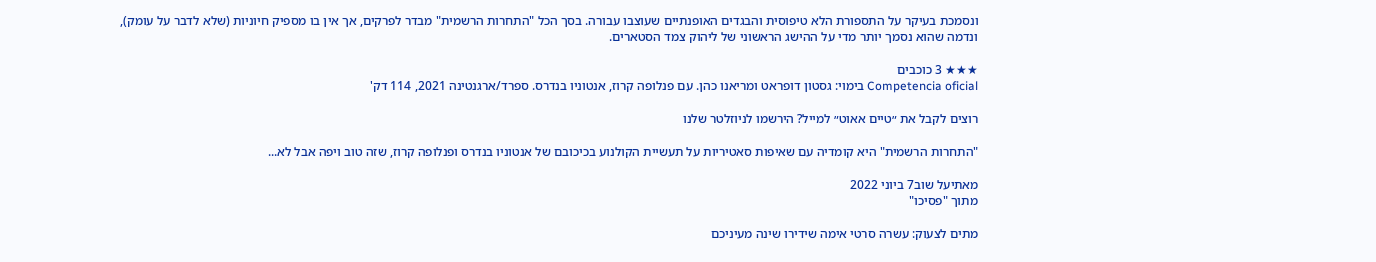ונסמכת בעיקר על התספורת הלא טיפוסית והבגדים האופנתיים שעוצבו עבורה. בסך הכל "התחרות הרשמית" מבדר לפרקים, אך אין בו מספיק חיוניות (שלא לדבר על עומק), ונדמה שהוא נסמך יותר מדי על ההישג הראשוני של ליהוק צמד הסטארים.

★★★ 3 כוכבים
Competencia oficial בימוי: גסטון דופראט ומריאנו כהן. עם פנלופה קרוז, אנטוניו בנדרס. ספרד/ארגנטינה 2021, 114 דק'

רוצים לקבל את ״טיים אאוט״ למייל? הירשמו לניוזלטר שלנו

"התחרות הרשמית" היא קומדיה עם שאיפות סאטיריות על תעשיית הקולנוע בכיכובם של אנטוניו בנדרס ופנלופה קרוז, שזה טוב ויפה אבל לא...

מאתיעל שוב7 ביוני 2022
מתוך "פסיכו"

מתים לצעוק: עשרה סרטי אימה שידירו שינה מעיניכם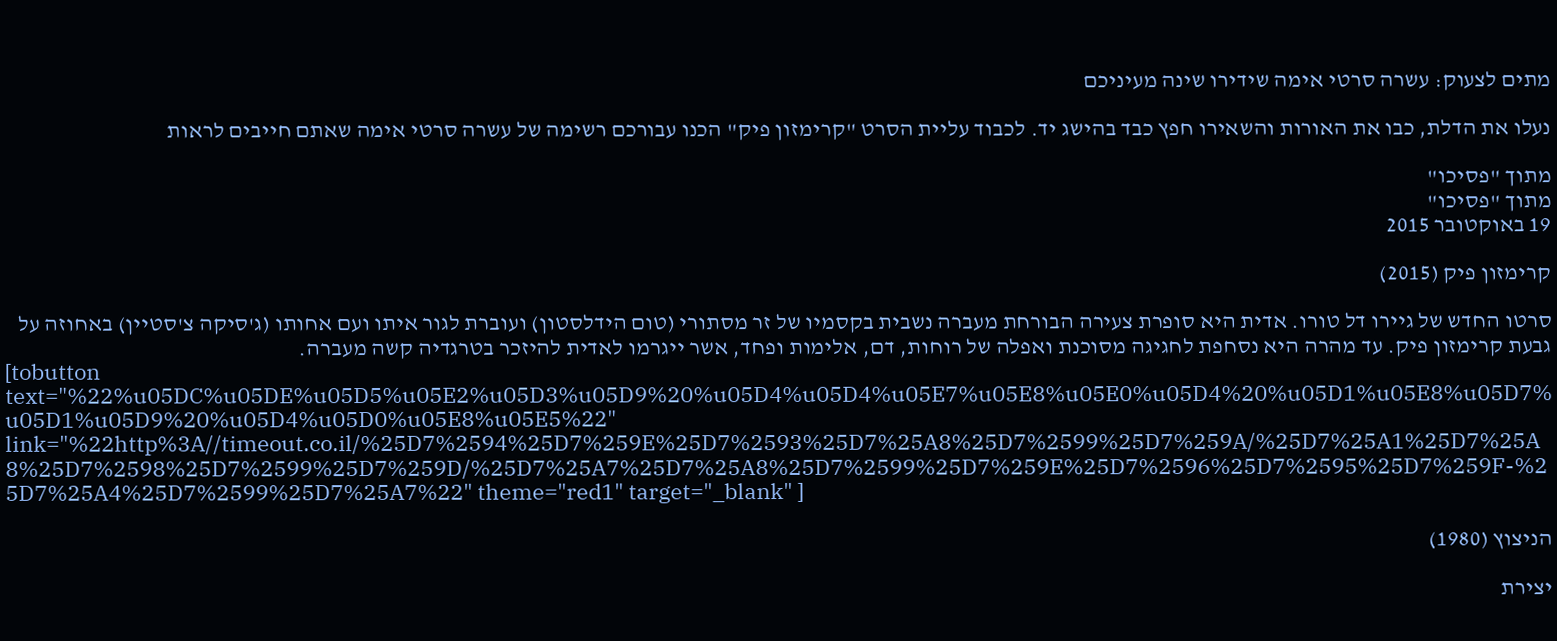מתים לצעוק: עשרה סרטי אימה שידירו שינה מעיניכם

נעלו את הדלת, כבו את האורות והשאירו חפץ כבד בהישג יד. לכבוד עליית הסרט "קרימזון פיק" הכנו עבורכם רשימה של עשרה סרטי אימה שאתם חייבים לראות

מתוך "פסיכו"
מתוך "פסיכו"
19 באוקטובר 2015

קרימזון פיק (2015)

סרטו החדש של גיירו דל טורו. אדית היא סופרת צעירה הבורחת מעברה נשבית בקסמיו של זר מסתורי (טום הידלסטון) ועוברת לגור איתו ועם אחותו (ג'סיקה צ'סטיין) באחוזה על גבעת קרימזון פיק. עד מהרה היא נסחפת לחגיגה מסוכנת ואפלה של רוחות, דם, אלימות ופחד, אשר ייגרמו לאדית להיזכר בטרגדיה קשה מעברה.
[tobutton text="%22%u05DC%u05DE%u05D5%u05E2%u05D3%u05D9%20%u05D4%u05D4%u05E7%u05E8%u05E0%u05D4%20%u05D1%u05E8%u05D7%u05D1%u05D9%20%u05D4%u05D0%u05E8%u05E5%22" link="%22http%3A//timeout.co.il/%25D7%2594%25D7%259E%25D7%2593%25D7%25A8%25D7%2599%25D7%259A/%25D7%25A1%25D7%25A8%25D7%2598%25D7%2599%25D7%259D/%25D7%25A7%25D7%25A8%25D7%2599%25D7%259E%25D7%2596%25D7%2595%25D7%259F-%25D7%25A4%25D7%2599%25D7%25A7%22" theme="red1" target="_blank" ]

הניצוץ (1980)

יצירת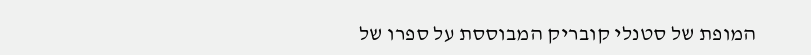המופת של סטנלי קובריק המבוססת על ספרו של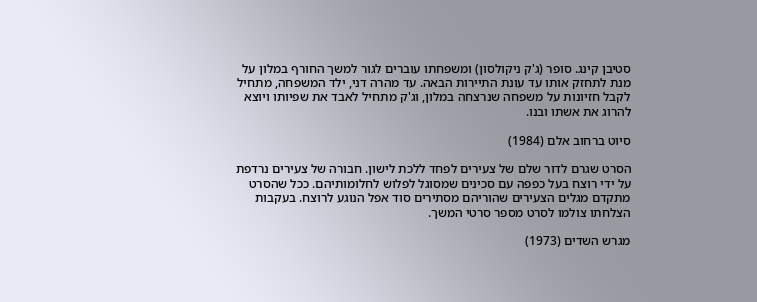סטיבן קינג. סופר (ג'ק ניקולסון) ומשפחתו עוברים לגור למשך החורף במלון על מנת לתחזק אותו עד עונת התיירות הבאה. עד מהרה דני, ילד המשפחה, מתחיל לקבל חזיונות על משפחה שנרצחה במלון, וג'ק מתחיל לאבד את שפיותו ויוצא להרוג את אשתו ובנו.

סיוט ברחוב אלם (1984)

הסרט שגרם לדור שלם של צעירים לפחד ללכת לישון. חבורה של צעירים נרדפת על ידי רוצח בעל כפפה עם סכינים שמסוגל לפלוש לחלומותיהם. ככל שהסרט מתקדם מגלים הצעירים שהוריהם מסתירים סוד אפל הנוגע לרוצח. בעקבות הצלחתו צולמו לסרט מספר סרטי המשך.

מגרש השדים (1973)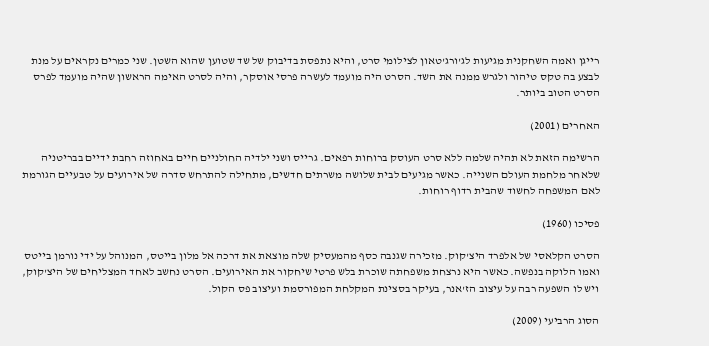רייגן ואמה השחקנית מגיעות לג'ורג'טאון לצילומי סרט, והיא נתפסת בדיבוק של שד שטוען שהוא השטן. שני כמרים נקראים על מנת לבצע בה טקס טיהור ולגרש ממנה את השד. הסרט היה מועמד לעשרה פרסי אוסקר, והיה לסרט האימה הראשון שהיה מועמד לפרס הסרט הטוב ביותר.

האחרים (2001)

הרשימה הזאת לא תהיה שלמה ללא סרט העוסק ברוחות רפאים. גרייס ושני ילדיה החולניים חיים באחוזה רחבת ידיים בבריטניה שלאחר מלחמת העולם השנייה. כאשר מגיעים לבית שלושה משרתים חדשים, מתחילה להתרחש סדרה של אירועים על טבעיים הגורמת לאם המשפחה לחשוד שהבית רדוף רוחות.

פסיכו (1960)

הסרט הקלאסי של אלפרד היצ'קוק. מזכירה שגנבה כסף מהמעסיק שלה מוצאת את דרכה אל מלון בייטס, המנוהל על ידי נורמן בייטס ואמו הלוקה בנפשה. כאשר היא נרצחת משפחתה שוכרת בלש פרטי שיחקור את האירועים. הסרט נחשב לאחד המצליחים של היצ'קוק, ויש לו השפעה רבה על עיצוב הז'אנר, בעיקר בסצינת המקלחת המפורסמת ועיצוב פס הקול.

הסוג הרביעי (2009)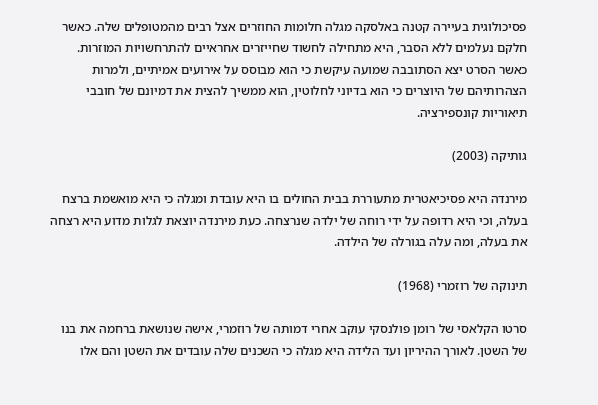פסיכולוגית בעיירה קטנה באלסקה מגלה חלומות החוזרים אצל רבים מהמטופלים שלה. כאשר חלקם נעלמים ללא הסבר, היא מתחילה לחשוד שחייזרים אחראיים להתרחשויות המוזרות. כאשר הסרט יצא הסתובבה שמועה עיקשת כי הוא מבוסס על אירועים אמיתיים, ולמרות הצהרותיהם של היוצרים כי הוא בדיוני לחלוטין, הוא ממשיך להצית את דמיונם של חובבי תיאוריות קונספירציה.

גותיקה (2003)

מירנדה היא פסיכיאטרית מתעוררת בבית החולים בו היא עובדת ומגלה כי היא מואשמת ברצח בעלה, וכי היא רדופה על ידי רוחה של ילדה שנרצחה. כעת מירנדה יוצאת לגלות מדוע היא רצחה את בעלה, ומה עלה בגורלה של הילדה.

תינוקה של רוזמרי (1968)

סרטו הקלאסי של רומן פולנסקי עוקב אחרי דמותה של רוזמרי, אישה שנושאת ברחמה את בנו של השטן. לאורך ההיריון ועד הלידה היא מגלה כי השכנים שלה עובדים את השטן והם אלו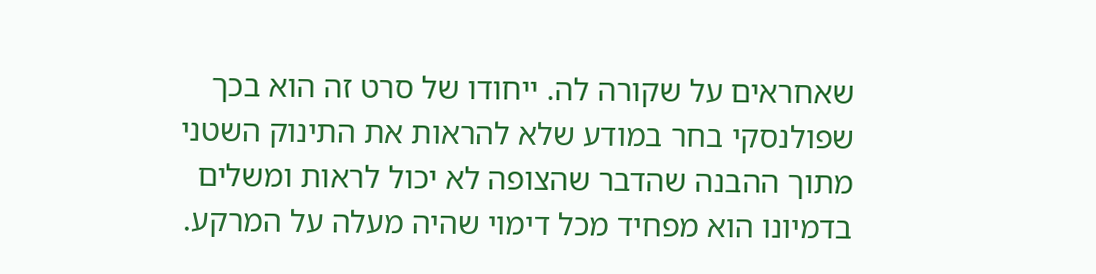שאחראים על שקורה לה. ייחודו של סרט זה הוא בכך שפולנסקי בחר במודע שלא להראות את התינוק השטני מתוך ההבנה שהדבר שהצופה לא יכול לראות ומשלים בדמיונו הוא מפחיד מכל דימוי שהיה מעלה על המרקע.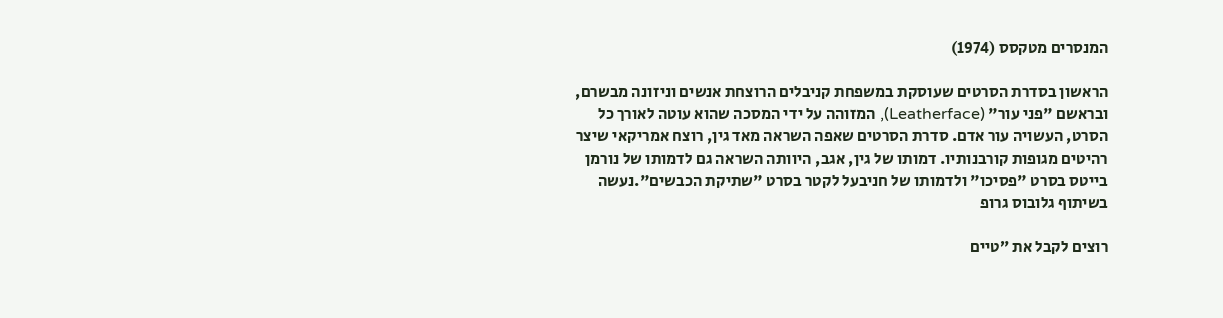המנסרים מטקסס (1974)

הראשון בסדרת הסרטים שעוסקת במשפחת קניבלים הרוצחת אנשים וניזונה מבשרם, ובראשם "פני עור" (Leatherface), המזוהה על ידי המסכה שהוא עוטה לאורך כל הסרט, העשויה עור אדם. סדרת הסרטים שאפה השראה מאד גין, רוצח אמריקאי שיצר רהיטים מגופות קורבנותיו. דמותו של גין, אגב, היוותה השראה גם לדמותו של נורמן בייטס בסרט "פסיכו" ולדמותו של חניבעל לקטר בסרט "שתיקת הכבשים".נעשה בשיתוף גלובוס גרופ

רוצים לקבל את ״טיים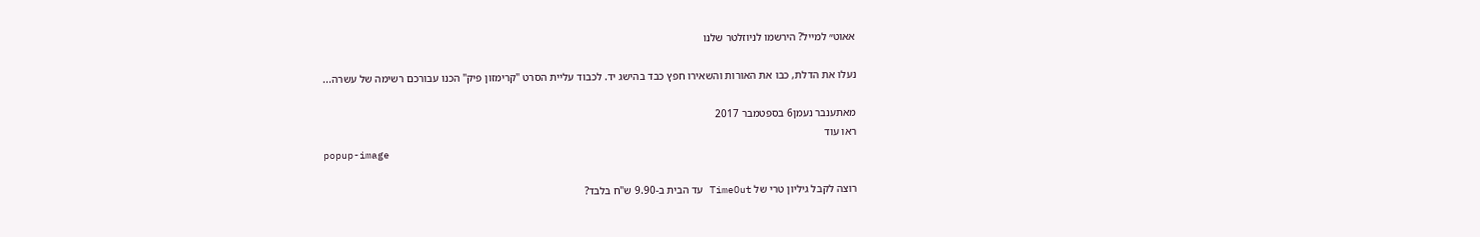אאוט״ למייל? הירשמו לניוזלטר שלנו

נעלו את הדלת, כבו את האורות והשאירו חפץ כבד בהישג יד. לכבוד עליית הסרט "קרימזון פיק" הכנו עבורכם רשימה של עשרה...

מאתענבר נעמן6 בספטמבר 2017
ראו עוד
popup-image

רוצה לקבל גיליון טרי של TimeOut עד הבית ב-9.90 ש"ח בלבד?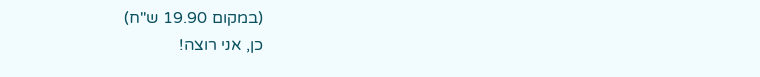(במקום 19.90 ש"ח)
כן, אני רוצה!